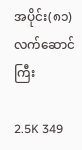အပိုင်း(၈၁) လက်ဆောင်ကြီး

2.5K 349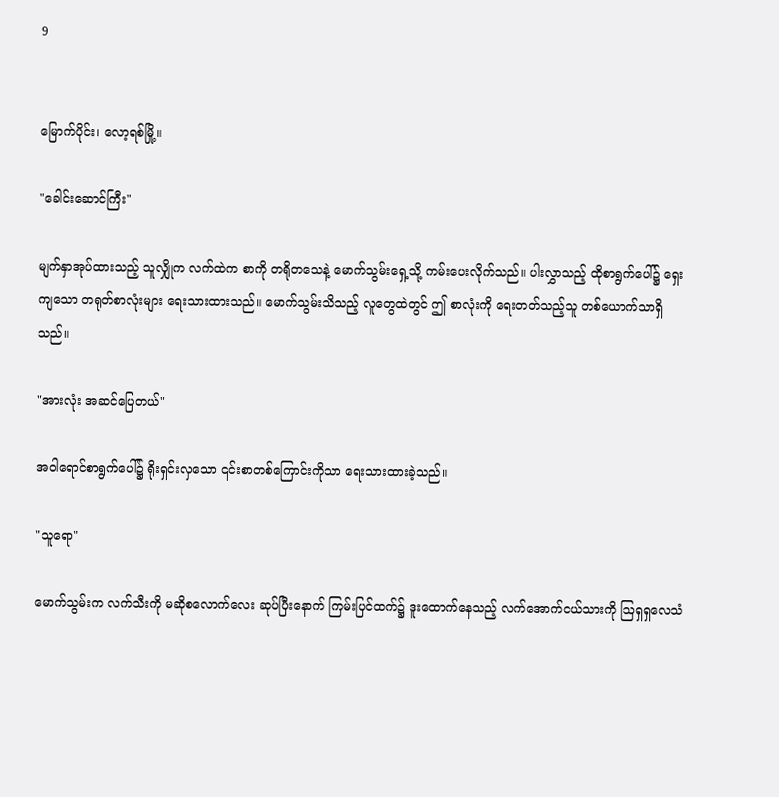9


မြောက်ပိုင်း၊ လော့ရစ်မြို့။

"ခေါင်းဆောင်ကြီး"

မျက်နှာအုပ်ထားသည့် သူလျှိုက လက်ထဲက စာကို တရိုတသေနဲ့ မောက်သွမ်းရှေ့သို့ ကမ်းပေးလိုက်သည်။ ပါးလွှာသည့် ထိုစာရွက်ပေါ်၌ ရှေးကျသော တရုတ်စာလုံးများ ရေးသားထားသည်။ မောက်သွမ်းသိသည့် လူတွေထဲတွင် ဤ စာလုံးကို ရေးတတ်သည့်သူ တစ်ယောက်သာရှိသည်။

"အားလုံး အဆင်ပြေတယ်"

အဝါရောင်စာရွက်ပေါ်၌ ရိုးရှင်းလှသော ၎င်းစာတစ်ကြောင်းကိုသာ ရေးသားထားခဲ့သည်။

"သူရော"

မောက်သွမ်းက လက်သီးကို မဆိုစလောက်လေး ဆုပ်ပြီးနောက် ကြမ်းပြင်ထက်၌ ဒူးထောက်နေသည့် လက်အောက်ငယ်သားကို ဩရှရှလေသံ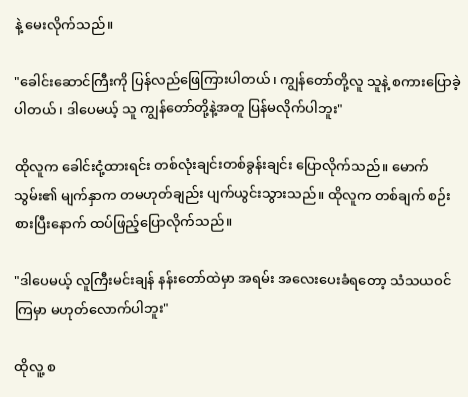နဲ့ မေးလိုက်သည်။

"ခေါင်းဆောင်ကြီးကို ပြန်လည်ဖြေကြားပါတယ်၊ ကျွန်တော်တို့လူ သူနဲ့ စကားပြောခဲ့ပါတယ်၊ ဒါပေမယ့် သူ ကျွန်တော်တို့နဲ့အတူ ပြန်မလိုက်ပါဘူး"

ထိုလူက ခေါင်းငုံ့ထားရင်း တစ်လုံးချင်းတစ်ခွန်းချင်း ပြောလိုက်သည်။ မောက်သွမ်း၏ မျက်နှာက တမဟုတ်ချည်း ပျက်ယွင်းသွားသည်။ ထိုလူက တစ်ချက် စဉ်းစားပြီးနောက် ထပ်ဖြည့်ပြောလိုက်သည်။

"ဒါပေမယ့် လူကြီးမင်းချန် နန်းတော်ထဲမှာ အရမ်း အလေးပေးခံရတော့ သံသယဝင်
ကြမှာ မဟုတ်လောက်ပါဘူး"

ထိုလူ့ စ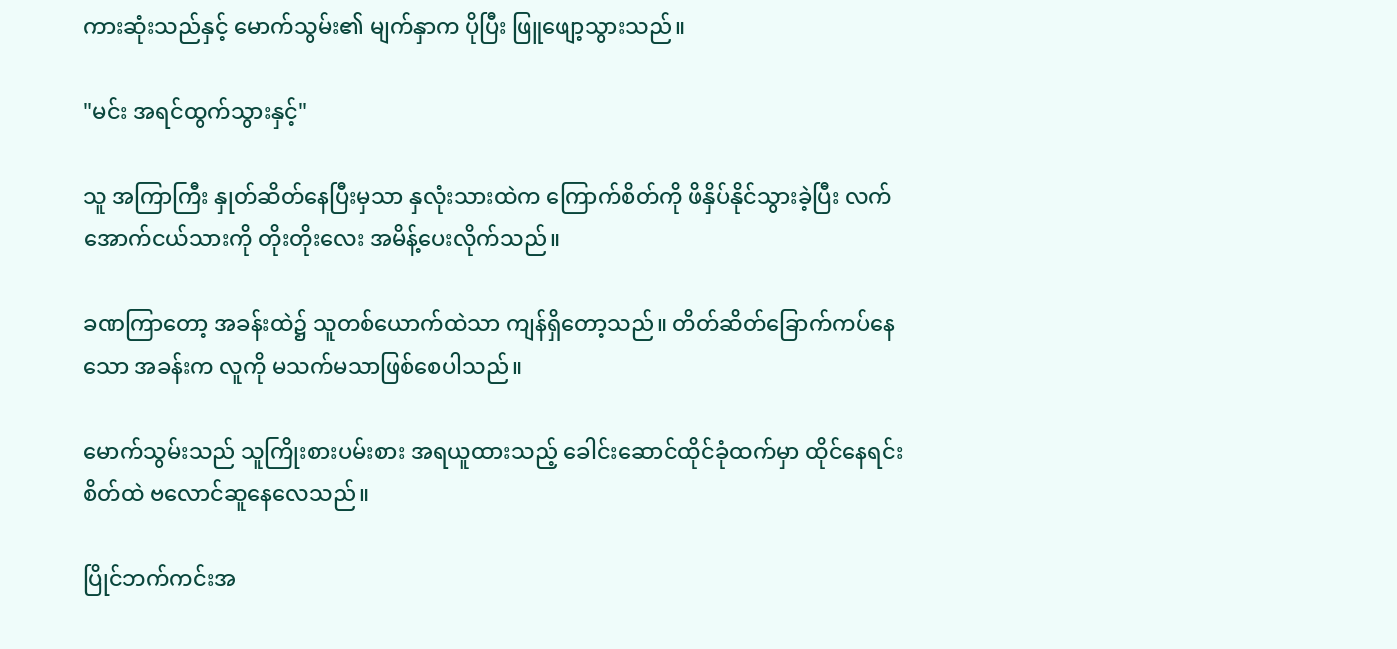ကားဆုံးသည်နှင့် မောက်သွမ်း၏ မျက်နှာက ပိုပြီး ဖြူဖျော့သွားသည်။

"မင်း အရင်ထွက်သွားနှင့်"

သူ အကြာကြီး နှုတ်ဆိတ်နေပြီးမှသာ နှလုံးသားထဲက ကြောက်စိတ်ကို ဖိနှိပ်နိုင်သွားခဲ့ပြီး လက်အောက်ငယ်သားကို တိုးတိုးလေး အမိန့်ပေးလိုက်သည်။

ခဏကြာတော့ အခန်းထဲ၌ သူတစ်ယောက်ထဲသာ ကျန်ရှိတော့သည်။ တိတ်ဆိတ်ခြောက်ကပ်နေသော အခန်းက လူကို မသက်မသာဖြစ်စေပါသည်။

မောက်သွမ်းသည် သူကြိုးစားပမ်းစား အရယူထားသည့် ခေါင်းဆောင်ထိုင်ခုံထက်မှာ ထိုင်နေရင်း စိတ်ထဲ ဗလောင်ဆူနေလေသည်။

ပြိုင်ဘက်ကင်းအ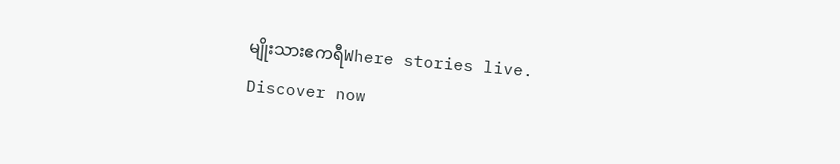မျိုးသားဧကရီWhere stories live. Discover now